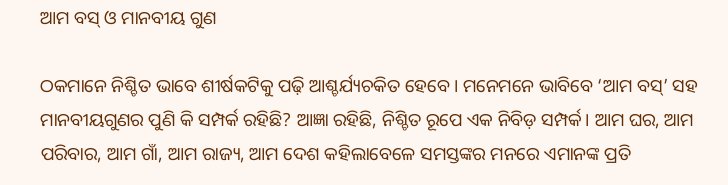ଆମ ବସ୍‌ ଓ ମାନବୀୟ ଗୁଣ

ଠକମାନେ ନିଶ୍ଚିତ ଭାବେ ଶୀର୍ଷକଟିକୁ ପଢ଼ି ଆଶ୍ଚର୍ଯ୍ୟଚକିତ ହେବେ। ମନେମନେ ଭାବିବେ ‘ଆମ ବସ୍‌’ ସହ ମାନବୀୟଗୁଣର ପୁଣି କି ସମ୍ପର୍କ ରହିଛି? ଆଜ୍ଞା ରହିଛି, ନିଶ୍ଚିତ ରୂପେ ଏକ ନିବିଡ଼ ସମ୍ପର୍କ। ଆମ ଘର, ଆମ ପରିବାର, ଆମ ଗାଁ, ଆମ ରାଜ୍ୟ, ଆମ ଦେଶ କହିଲାବେଳେ ସମସ୍ତଙ୍କର ମନରେ ଏମାନଙ୍କ ପ୍ରତି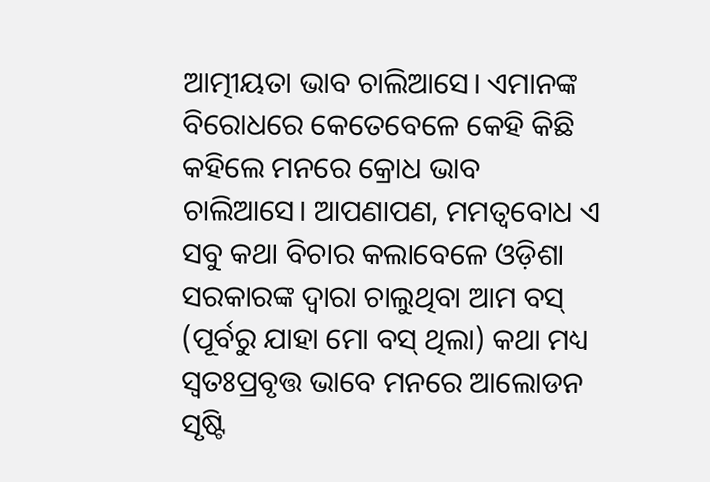ଆତ୍ମୀୟତା ଭାବ ଚାଲିଆସେ। ଏମାନଙ୍କ ବିରୋଧରେ କେତେବେଳେ କେହି କିଛି କହିଲେ ମନରେ କ୍ରୋଧ ଭାବ ଚାଲିଆସେ। ଆପଣାପଣ, ମମତ୍ୱବୋଧ ଏ ସବୁ କଥା ବିଚାର କଲାବେଳେ ଓଡ଼ିଶା ସରକାରଙ୍କ ଦ୍ୱାରା ଚାଲୁଥିବା ଆମ ବସ୍‌ (ପୂର୍ବରୁ ଯାହା ମୋ ବସ୍‌ ଥିଲା) କଥା ମଧ୍ୟ ସ୍ବତଃପ୍ରବୃତ୍ତ ଭାବେ ମନରେ ଆଲୋଡନ ସୃଷ୍ଟି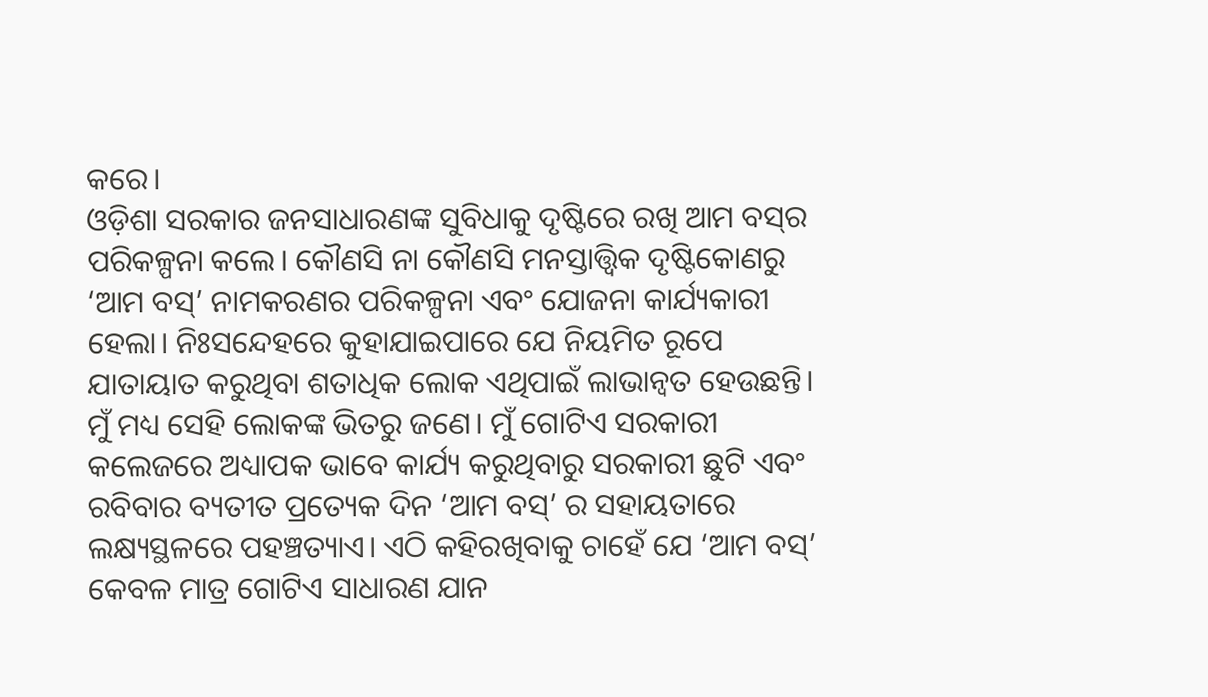କରେ।
ଓଡ଼ିଶା ସରକାର ଜନସାଧାରଣଙ୍କ ସୁବିଧାକୁ ଦୃଷ୍ଟିରେ ରଖି ଆମ ବସ୍‌ର ପରିକଳ୍ପନା କଲେ। କୌଣସି ନା କୌଣସି ମନସ୍ତାତ୍ତ୍ୱିକ ଦୃଷ୍ଟିକୋଣରୁ ‘ଆମ ବସ୍‌’ ନାମକରଣର ପରିକଳ୍ପନା ଏବଂ ଯୋଜନା କାର୍ଯ୍ୟକାରୀ ହେଲା। ନିଃସନ୍ଦେହରେ କୁହାଯାଇପାରେ ଯେ ନିୟମିତ ରୂପେ ଯାତାୟାତ କରୁଥିବା ଶତାଧିକ ଲୋକ ଏଥିପାଇଁ ଲାଭାନ୍ବତ ହେଉଛନ୍ତି। ମୁଁ ମଧ୍ୟ ସେହି ଲୋକଙ୍କ ଭିତରୁ ଜଣେ। ମୁଁ ଗୋଟିଏ ସରକାରୀ କଲେଜରେ ଅଧ୍ୟାପକ ଭାବେ କାର୍ଯ୍ୟ କରୁଥିବାରୁ ସରକାରୀ ଛୁଟି ଏବଂ ରବିବାର ବ୍ୟତୀତ ପ୍ରତ୍ୟେକ ଦିନ ‘ଆମ ବସ୍‌’ ର ସହାୟତାରେ ଲକ୍ଷ୍ୟସ୍ଥଳରେ ପହଞ୍ଚତ୍ୟାଏ। ଏଠି କହିରଖିବାକୁ ଚାହେଁ ଯେ ‘ଆମ ବସ୍‌’ କେବଳ ମାତ୍ର ଗୋଟିଏ ସାଧାରଣ ଯାନ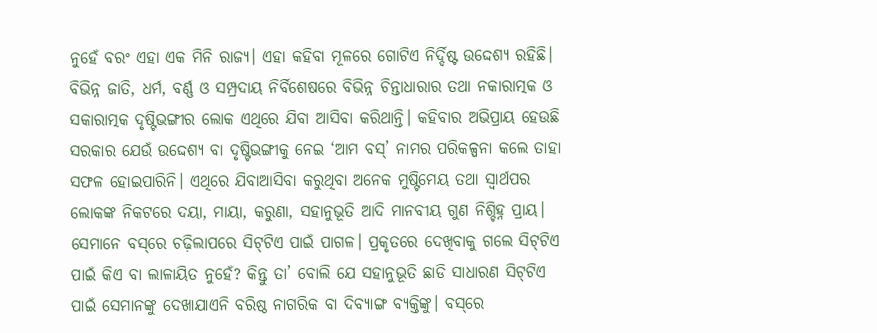ନୁହେଁ ବରଂ ଏହା ଏକ ମିନି ରାଜ୍ୟ। ଏହା କହିବା ମୂଳରେ ଗୋଟିଏ ନିର୍ଦ୍ଦିଷ୍ଟ ଉଦ୍ଦେଶ୍ୟ ରହିଛି। ବିଭିନ୍ନ ଜାତି, ଧର୍ମ, ବର୍ଣ୍ଣ ଓ ସମ୍ପ୍ରଦାୟ ନିର୍ବିଶେଷରେ ବିଭିନ୍ନ ଚିନ୍ତାଧାରାର ତଥା ନକାରାତ୍ମକ ଓ ସକାରାତ୍ମକ ଦୃଷ୍ଟିଭଙ୍ଗୀର ଲୋକ ଏଥିରେ ଯିବା ଆସିବା କରିଥାନ୍ତି। କହିବାର ଅଭିପ୍ରାୟ ହେଉଛି ସରକାର ଯେଉଁ ଉଦ୍ଦେଶ୍ୟ ବା ଦୃଷ୍ଟିଭଙ୍ଗୀକୁ ନେଇ ‘ଆମ ବସ୍‌’ ନାମର ପରିକଳ୍ପନା କଲେ ତାହା ସଫଳ ହୋଇପାରିନି। ଏଥିରେ ଯିବାଆସିବା କରୁଥିବା ଅନେକ ମୁଷ୍ଟିମେୟ ତଥା ସ୍ବାର୍ଥପର ଲୋକଙ୍କ ନିକଟରେ ଦୟା, ମାୟା, କରୁଣା, ସହାନୁଭୂତି ଆଦି ମାନବୀୟ ଗୁଣ ନିଶ୍ଚିହ୍ନ ପ୍ରାୟ। ସେମାନେ ବସ୍‌ରେ ଚଢ଼ିଲାପରେ ସିଟ୍‌ଟିଏ ପାଇଁ ପାଗଳ। ପ୍ରକୃତରେ ଦେଖିବାକୁ ଗଲେ ସିଟ୍‌ଟିଏ ପାଇଁ କିଏ ବା ଲାଳାୟିତ ନୁହେଁ? କିନ୍ତୁ ତା’ ବୋଲି ଯେ ସହାନୁଭୂତି ଛାଡି ସାଧାରଣ ସିଟ୍‌ଟିଏ ପାଇଁ ସେମାନଙ୍କୁ ଦେଖାଯାଏନି ବରିଷ୍ଠ ନାଗରିକ ବା ଦିବ୍ୟାଙ୍ଗ ବ୍ୟକ୍ତିଙ୍କୁ। ବସ୍‌ରେ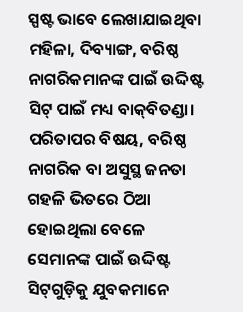ସ୍ପଷ୍ଟ ଭାବେ ଲେଖାଯାଇଥିବା ମହିଳା, ଦିବ୍ୟାଙ୍ଗ, ବରିଷ୍ଠ ନାଗରିକମାନଙ୍କ ପାଇଁ ଉଦ୍ଦିଷ୍ଟ ସିଟ୍‌ ପାଇଁ ମଧ୍ୟ ବାକ୍‌ବିତଣ୍ଡା।
ପରିତାପର ବିଷୟ, ବରିଷ୍ଠ ନାଗରିକ ବା ଅସୁସ୍ଥ ଜନତା ଗହଳି ଭିତରେ ଠିଆ ହୋଇଥିଲା ବେଳେ ସେମାନଙ୍କ ପାଇଁ ଉଦ୍ଦିଷ୍ଟ ସିଟ୍‌ଗୁଡ଼ିକୁ ଯୁବକମାନେ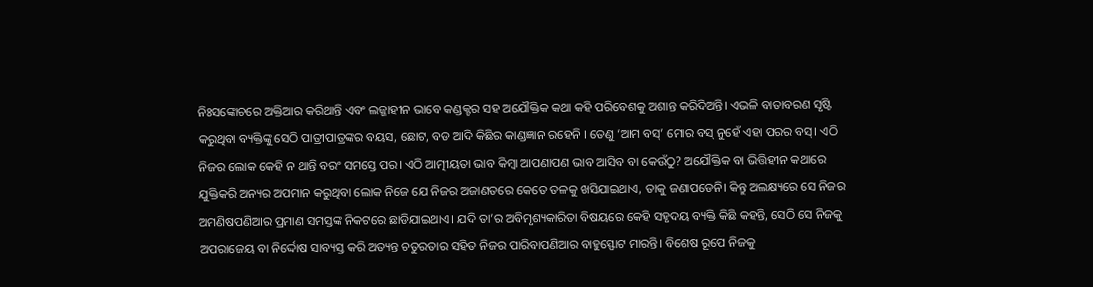ନିଃସଙ୍କୋଚରେ ଅକ୍ତିଆର କରିଥାନ୍ତି ଏବଂ ଲଜ୍ଜାହୀନ ଭାବେ କଣ୍ଡକ୍ଟର ସହ ଅଯୌକ୍ତିକ କଥା କହି ପରିବେଶକୁ ଅଶାନ୍ତ କରିଦିଅନ୍ତି। ଏଭଳି ବାତାବରଣ ସୃଷ୍ଟି କରୁଥିବା ବ୍ୟକ୍ତିଙ୍କୁ ସେଠି ପାତ୍ରୀପାତ୍ରଙ୍କର ବୟସ, ଛୋଟ, ବଡ ଆଦି କିଛିର କାଣ୍ଡଜ୍ଞାନ ରହେନି । ତେଣୁ ‘ଆମ ବସ୍‌’ ମୋର ବସ୍‌ ନୁହେଁ ଏହା ପରର ବସ୍‌। ଏଠି ନିଜର ଲୋକ କେହି ନ ଥାନ୍ତି ବରଂ ସମସ୍ତେ ପର। ଏଠି ଆତ୍ମୀୟତା ଭାବ କିମ୍ବା ଆପଣାପଣ ଭାବ ଆସିବ ବା କେଉଁଠୁ? ଅଯୌକ୍ତିକ ବା ଭିତ୍ତିହୀନ କଥାରେ ଯୁକ୍ତିକରି ଅନ୍ୟର ଅପମାନ କରୁଥିବା ଲୋକ ନିଜେ ଯେ ନିଜର ଅଜାଣତରେ କେତେ ତଳକୁ ଖସିଯାଇଥାଏ, ତାକୁ ଜଣାପଡେନି। କିନ୍ତୁ ଅଲକ୍ଷ୍ୟରେ ସେ ନିଜର ଅମଣିଷପଣିଆର ପ୍ରମାଣ ସମସ୍ତଙ୍କ ନିକଟରେ ଛାଡିଯାଇଥାଏ। ଯଦି ତା’ର ଅବିମୃଶ୍ୟକାରିତା ବିଷୟରେ କେହି ସହୃଦୟ ବ୍ୟକ୍ତି କିଛି କହନ୍ତି, ସେଠି ସେ ନିଜକୁ ଅପରାଜେୟ ବା ନିର୍ଦ୍ଦୋଷ ସାବ୍ୟସ୍ତ କରି ଅତ୍ୟନ୍ତ ଚତୁରତାର ସହିତ ନିଜର ପାରିବାପଣିଆର ବାହୁସ୍ଫୋଟ ମାରନ୍ତି। ବିଶେଷ ରୂପେ ନିଜକୁ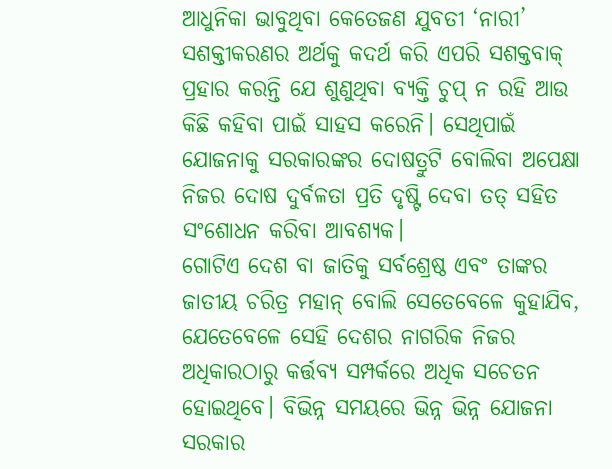ଆଧୁନିକା ଭାବୁଥିବା କେତେଜଣ ଯୁବତୀ ‘ନାରୀ’ ସଶକ୍ତୀକରଣର ଅର୍ଥକୁ କଦର୍ଥ କରି ଏପରି ସଶକ୍ତବାକ୍‌ ପ୍ରହାର କରନ୍ତି ଯେ ଶୁଣୁଥିବା ବ୍ୟକ୍ତି ଚୁପ୍‌ ନ ରହି ଆଉ କିଛି କହିବା ପାଇଁ ସାହସ କରେନି। ସେଥିପାଇଁ ଯୋଜନାକୁ ସରକାରଙ୍କର ଦୋଷତ୍ରୁଟି ବୋଲିବା ଅପେକ୍ଷା ନିଜର ଦୋଷ ଦୁର୍ବଳତା ପ୍ରତି ଦୃଷ୍ଟି ଦେବା ତତ୍‌ ସହିତ ସଂଶୋଧନ କରିବା ଆବଶ୍ୟକ।
ଗୋଟିଏ ଦେଶ ବା ଜାତିକୁ ସର୍ବଶ୍ରେଷ୍ଠ ଏବଂ ତାଙ୍କର ଜାତୀୟ ଚରିତ୍ର ମହାନ୍‌ ବୋଲି ସେତେବେଳେ କୁହାଯିବ, ଯେତେବେଳେ ସେହି ଦେଶର ନାଗରିକ ନିଜର ଅଧିକାରଠାରୁ କର୍ତ୍ତବ୍ୟ ସମ୍ପର୍କରେ ଅଧିକ ସଚେତନ ହୋଇଥିବେ। ବିଭିନ୍ନ ସମୟରେ ଭିନ୍ନ ଭିନ୍ନ ଯୋଜନା ସରକାର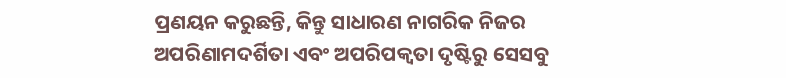ପ୍ରଣୟନ କରୁଛନ୍ତି, କିନ୍ତୁ ସାଧାରଣ ନାଗରିକ ନିଜର ଅପରିଣାମଦର୍ଶିତା ଏବଂ ଅପରିପକ୍ୱତା ଦୃଷ୍ଟିରୁ ସେସବୁ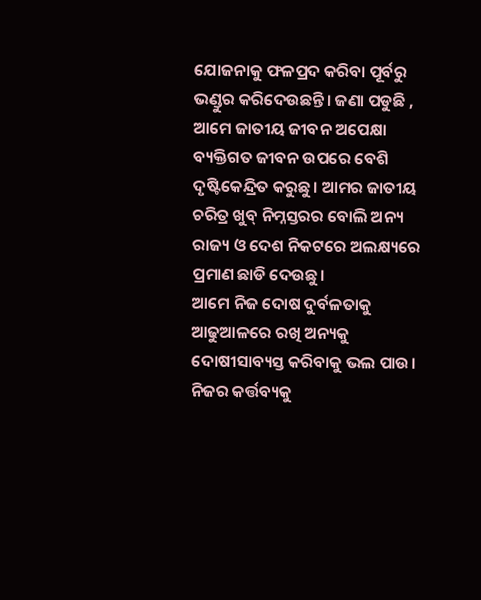ଯୋଜନାକୁ ଫଳପ୍ରଦ କରିବା ପୂର୍ବରୁ ଭଣ୍ଡୁର କରିଦେଉଛନ୍ତି। ଜଣା ପଡୁଛି , ଆମେ ଜାତୀୟ ଜୀବନ ଅପେକ୍ଷା ବ୍ୟକ୍ତିଗତ ଜୀବନ ଉପରେ ବେଶି ଦୃଷ୍ଟିକେନ୍ଦ୍ରିତ କରୁଛୁ। ଆମର ଜାତୀୟ ଚରିତ୍ର ଖୁବ୍‌ ନିମ୍ନସ୍ତରର ବୋଲି ଅନ୍ୟ ରାଜ୍ୟ ଓ ଦେଶ ନିକଟରେ ଅଲକ୍ଷ୍ୟରେ ପ୍ରମାଣ ଛାଡି ଦେଉଛୁ।
ଆମେ ନିଜ ଦୋଷ ଦୁର୍ବଳତାକୁ ଆଢୁଆଳରେ ରଖି ଅନ୍ୟକୁ ଦୋଷୀସାବ୍ୟସ୍ତ କରିବାକୁ ଭଲ ପାଉ। ନିଜର କର୍ତ୍ତବ୍ୟକୁ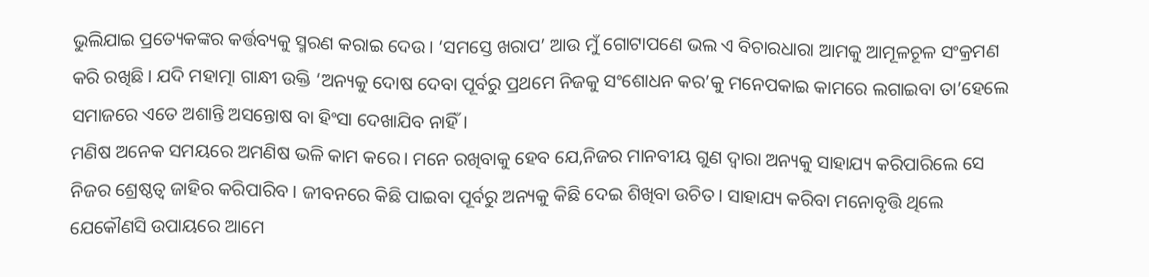ଭୁଲିଯାଇ ପ୍ରତ୍ୟେକଙ୍କର କର୍ତ୍ତବ୍ୟକୁ ସ୍ମରଣ କରାଇ ଦେଉ। ‘ସମସ୍ତେ ଖରାପ’ ଆଉ ମୁଁ ଗୋଟାପଣେ ଭଲ ଏ ବିଚାରଧାରା ଆମକୁ ଆମୂଳଚୂଳ ସଂକ୍ରମଣ କରି ରଖିଛି। ଯଦି ମହାତ୍ମା ଗାନ୍ଧୀ ଉକ୍ତି ‘ଅନ୍ୟକୁ ଦୋଷ ଦେବା ପୂର୍ବରୁ ପ୍ରଥମେ ନିଜକୁ ସଂଶୋଧନ କର’କୁ ମନେପକାଇ କାମରେ ଲଗାଇବା ତା’ହେଲେ ସମାଜରେ ଏତେ ଅଶାନ୍ତି ଅସନ୍ତୋଷ ବା ହିଂସା ଦେଖାଯିବ ନାହିଁ।
ମଣିଷ ଅନେକ ସମୟରେ ଅମଣିଷ ଭଳି କାମ କରେ। ମନେ ରଖିବାକୁ ହେବ ଯେ,ନିଜର ମାନବୀୟ ଗୁଣ ଦ୍ୱାରା ଅନ୍ୟକୁ ସାହାଯ୍ୟ କରିପାରିଲେ ସେ ନିଜର ଶ୍ରେଷ୍ଠତ୍ୱ ଜାହିର କରିପାରିବ। ଜୀବନରେ କିଛି ପାଇବା ପୂର୍ବରୁ ଅନ୍ୟକୁ କିଛି ଦେଇ ଶିଖିବା ଉଚିତ। ସାହାଯ୍ୟ କରିବା ମନୋବୃତ୍ତି ଥିଲେ ଯେକୌଣସି ଉପାୟରେ ଆମେ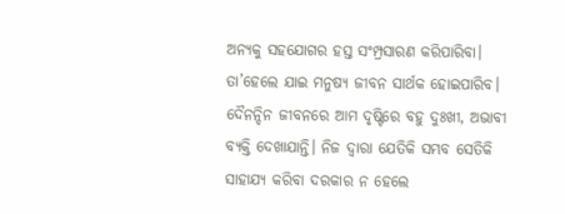ଅନ୍ୟକୁ ସହଯୋଗର ହସ୍ତ ସଂମ୍ପ୍ରସାରଣ କରିପାରିବା। ତା’ହେଲେ ଯାଇ ମନୁଷ୍ୟ ଜୀବନ ସାର୍ଥକ ହୋଇପାରିବ। ଦୈନନ୍ଦିନ ଜୀବନରେ ଆମ ଦୃଷ୍ଟିରେ ବହୁ ଦୁଃଖୀ, ଅଭାବୀ ବ୍ୟକ୍ତି ଦେଖାଯାନ୍ତି। ନିଜ ଦ୍ୱାରା ଯେତିକି ସମ୍ଭବ ସେତିକି ସାହାଯ୍ୟ କରିବା ଦରକାର ନ ହେଲେ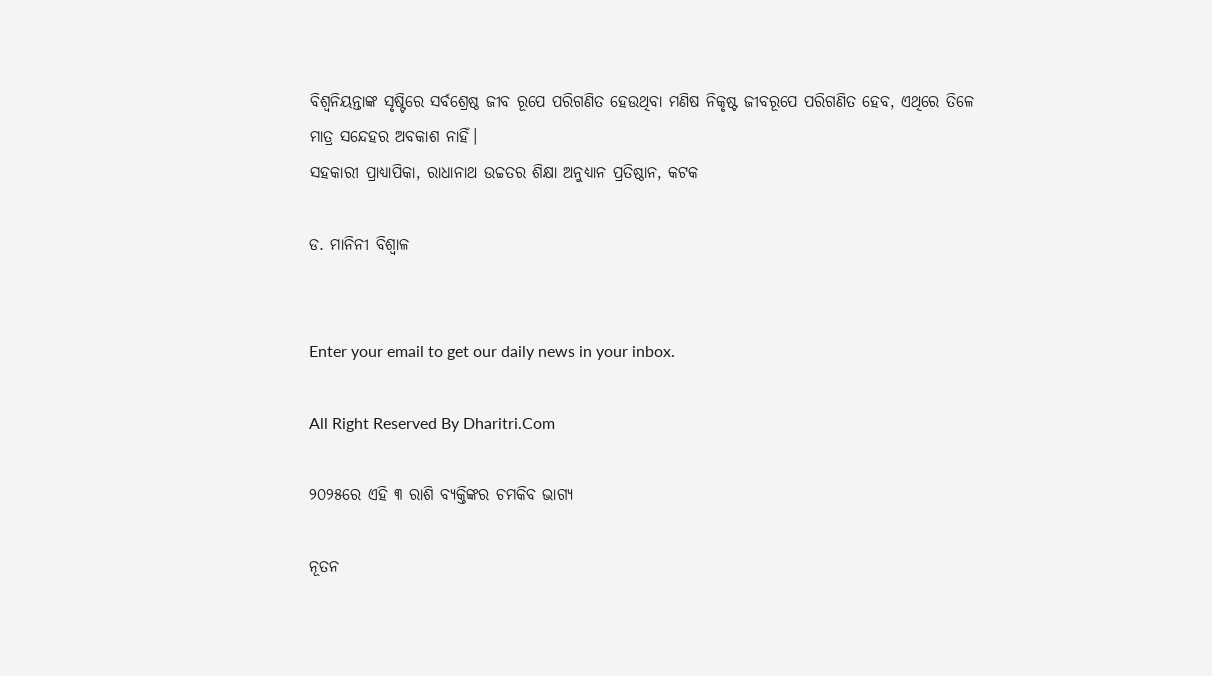ବିଶ୍ୱନିୟନ୍ତାଙ୍କ ସୃଷ୍ଟିରେ ସର୍ବଶ୍ରେଷ୍ଠ ଜୀବ ରୂପେ ପରିଗଣିତ ହେଉଥିବା ମଣିଷ ନିକୃଷ୍ଟ ଜୀବରୂପେ ପରିଗଣିତ ହେବ, ଏଥିରେ ତିଳେ ମାତ୍ର ସନ୍ଦେହର ଅବକାଶ ନାହିଁ।
ସହକାରୀ ପ୍ରାଧ୍ୟାପିକା, ରାଧାନାଥ ଉଚ୍ଚତର ଶିକ୍ଷା ଅନୁଧ୍ୟାନ ପ୍ରତିଷ୍ଠାନ, କଟକ

ଡ. ମାନିନୀ ବିଶ୍ୱାଳ


Enter your email to get our daily news in your inbox.

All Right Reserved By Dharitri.Com

୨୦୨୫ରେ ଏହି ୩ ରାଶି ବ୍ୟକ୍ତିଙ୍କର ଚମକିବ ଭାଗ୍ୟ

ନୂତନ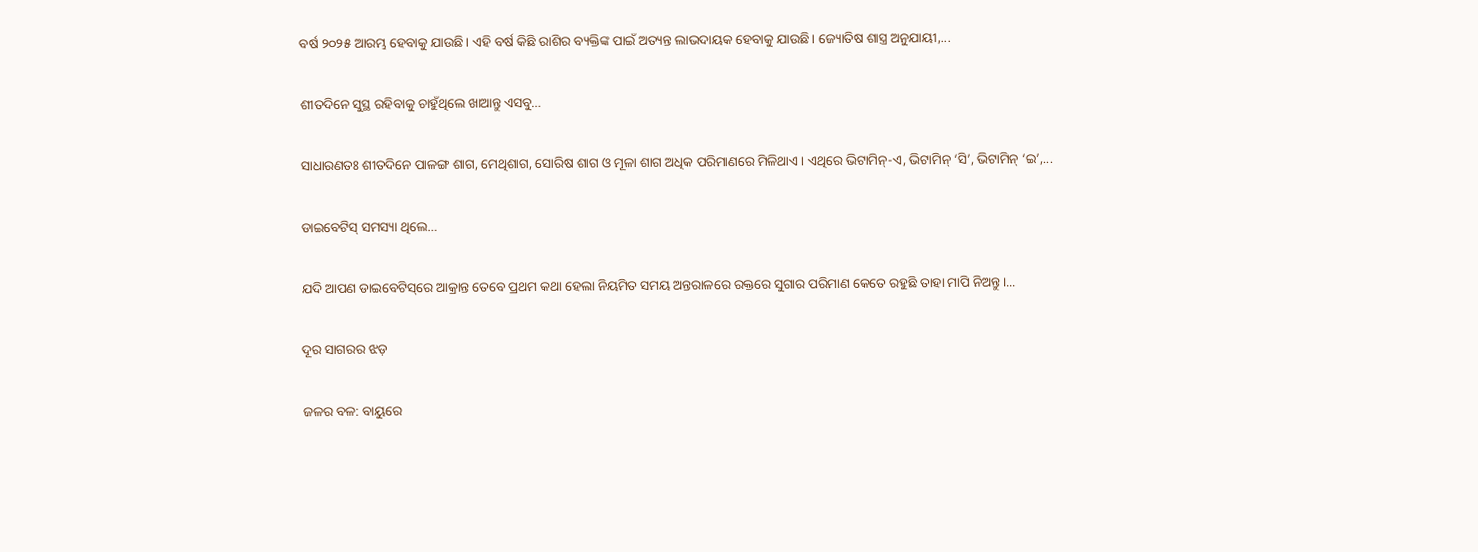ବର୍ଷ ୨୦୨୫ ଆରମ୍ଭ ହେବାକୁ ଯାଉଛି। ଏହି ବର୍ଷ କିଛି ରାଶିର ବ୍ୟକ୍ତିଙ୍କ ପାଇଁ ଅତ୍ୟନ୍ତ ଲାଭଦାୟକ ହେବାକୁ ଯାଉଛି। ଜ୍ୟୋତିଷ ଶାସ୍ତ୍ର ଅନୁଯାୟୀ,...

ଶୀତଦିନେ ସୁସ୍ଥ ରହିବାକୁ ଚାହୁଁଥିଲେ ଖାଆନ୍ତୁ ଏସବୁ…

ସାଧାରଣତଃ ଶୀତଦିନେ ପାଳଙ୍ଗ ଶାଗ, ମେଥିଶାଗ, ସୋରିଷ ଶାଗ ଓ ମୂଳା ଶାଗ ଅଧିକ ପରିମାଣରେ ମିଳିଥାଏ। ଏଥିରେ ଭିଟାମିନ୍‌-ଏ, ଭିଟାମିନ୍‌ ‘ସି’, ଭିଟାମିନ୍‌ ‘ଇ’,...

ଡାଇବେଟିସ୍‌ ସମସ୍ୟା ଥିଲେ…

ଯଦି ଆପଣ ଡାଇବେଟିସ୍‌ରେ ଆକ୍ରାନ୍ତ ତେବେ ପ୍ରଥମ କଥା ହେଲା ନିୟମିତ ସମୟ ଅନ୍ତରାଳରେ ରକ୍ତରେ ସୁଗାର ପରିମାଣ କେତେ ରହୁଛି ତାହା ମାପି ନିଅନ୍ତୁ।...

ଦୂର ସାଗରର ଝଡ଼

ଜଳର ବଳ: ବାୟୁରେ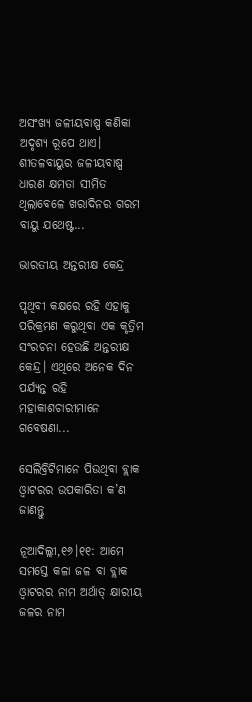ଅସଂଖ୍ୟ ଜଳୀୟବାଷ୍ପ କଣିକା ଅଦୃଶ୍ୟ ରୂପେ ଥାଏ। ଶୀତଳବାୟୁର ଜଳୀୟବାଷ୍ପ ଧାରଣ କ୍ଷମତା ସୀମିତ ଥିଲାବେଳେ ଖରାଦିନର ଗରମ ବାୟୁ ଯଥେଷ୍ଟ...

ଭାରତୀୟ ଅନ୍ତରୀକ୍ଷ କେନ୍ଦ୍ର

ପୃଥିବୀ କକ୍ଷରେ ରହି ଏହାକୁ ପରିକ୍ରମଣ କରୁଥିବା ଏକ କୃତ୍ରିମ ସଂରଚନା ହେଉଛି ଅନ୍ତରୀକ୍ଷ କେନ୍ଦ୍ର। ଏଥିରେ ଅନେକ ଦିନ ପର୍ଯ୍ୟନ୍ତ ରହି ମହାକାଶଚାରୀମାନେ ଗବେଷଣା...

ସେଲିବ୍ରିଟିମାନେ ପିଉଥିବା ବ୍ଲାକ ଓ୍ବାଟରର ଉପକାରିତା କ’ଣ ଜାଣନ୍ତୁ

ନୂଆଦିଲ୍ଲୀ,୧୬।୧୧: ଆମେ ସମସ୍ତେ କଳା ଜଳ ବା ବ୍ଲାକ ଓ୍ବାଟରର ନାମ ଅର୍ଥାତ୍‌ କ୍ଷାରୀୟ ଜଳର ନାମ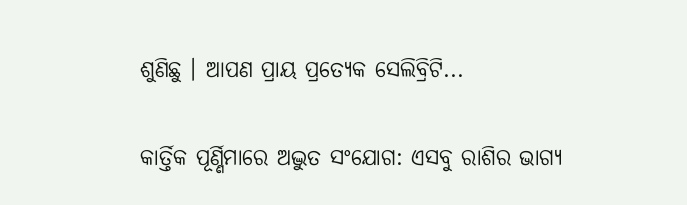ଶୁଣିଛୁ । ଆପଣ ପ୍ରାୟ ପ୍ରତ୍ୟେକ ସେଲିବ୍ରିଟି...

କାର୍ତ୍ତିକ ପୂର୍ଣ୍ଣିମାରେ ଅଦ୍ଭୁତ ସଂଯୋଗ: ଏସବୁ ରାଶିର ଭାଗ୍ୟ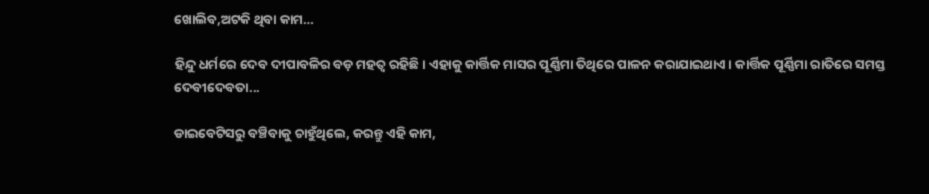ଖୋଲିବ,ଅଟକି ଥିବା କାମ…

ହିନ୍ଦୁ ଧର୍ମରେ ଦେବ ଦୀପାବଳିର ବଡ଼ ମହତ୍ୱ ରହିଛି। ଏହାକୁ କାର୍ତ୍ତିକ ମାସର ପୂର୍ଣ୍ଣିମା ତିଥିରେ ପାଳନ କରାଯାଇଥାଏ। କାର୍ତ୍ତିକ ପୂର୍ଣ୍ଣିମା ରାତିରେ ସମସ୍ତ ଦେବୀଦେବତା...

ଡାଇବେଟିସରୁ ବଞ୍ଚିବାକୁ ଚାହୁଁଥିଲେ, କରନ୍ତୁ ଏହି କାମ,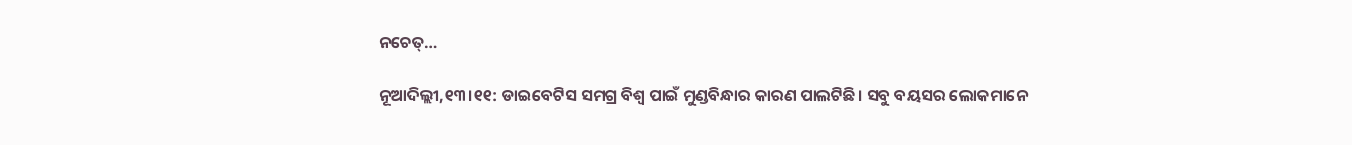ନଚେତ୍‌…

ନୂଆଦିଲ୍ଲୀ,୧୩।୧୧: ଡାଇବେଟିସ ସମଗ୍ର ବିଶ୍ୱ ପାଇଁ ମୁଣ୍ଡବିନ୍ଧାର କାରଣ ପାଲଟିଛି। ସବୁ ବୟସର ଲୋକମାନେ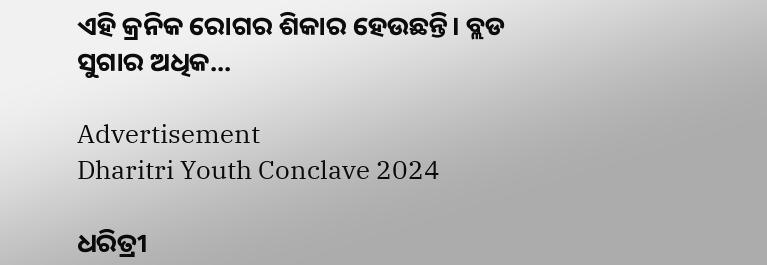ଏହି କ୍ରନିକ ରୋଗର ଶିକାର ହେଉଛନ୍ତି। ବ୍ଲଡ ସୁଗାର ଅଧିକ...

Advertisement
Dharitri Youth Conclave 2024

ଧରିତ୍ରୀ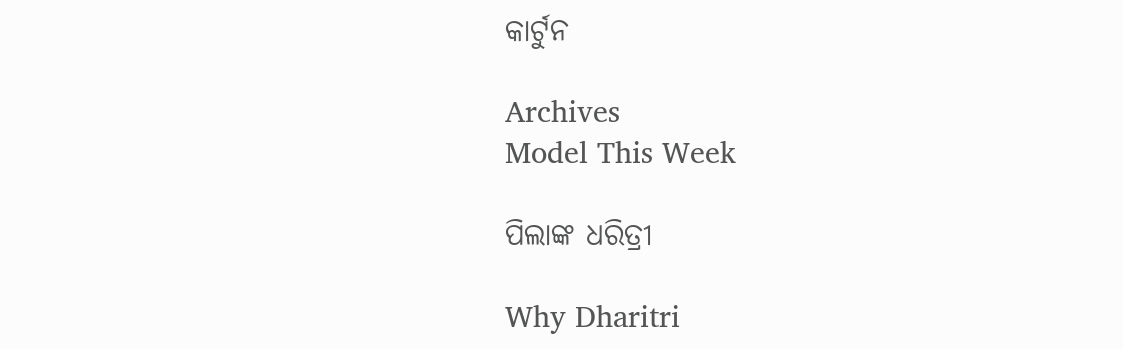କାର୍ଟୁନ

Archives
Model This Week

ପିଲାଙ୍କ ଧରିତ୍ରୀ

Why Dharitri